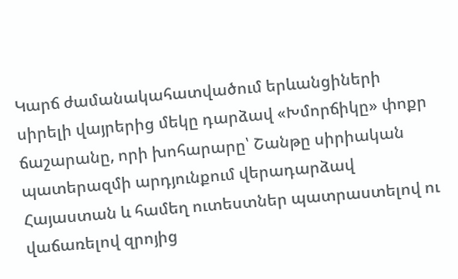Կարճ ժամանակահատվածում երևանցիների սիրելի վայրերից մեկը դարձավ «Խմորճիկը» փոքր ճաշարանը, որի խոհարարը՝ Շանթը սիրիական պատերազմի արդյունքում վերադարձավ Հայաստան և համեղ ուտեստներ պատրաստելով ու վաճառելով զրոյից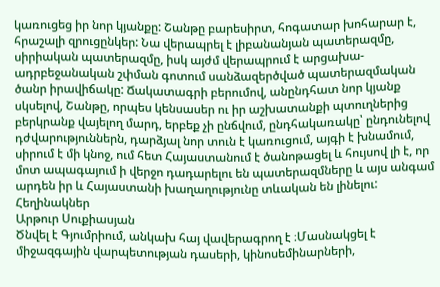կառուցեց իր նոր կյանքը: Շանթը բարեսիրտ, հոգատար խոհարար է, հրաշալի զրուցընկեր: Նա վերապրել է լիբանանյան պատերազմը, սիրիական պատերազմը, իսկ այժմ վերապրում է արցախա-ադրբեջանական շփման գոտում սանձազերծված պատերազմական ծանր իրավիճակը: Ճակատագրի բերումով, անընդհատ նոր կյանք սկսելով, Շանթը, որպես կենսասեր ու իր աշխատանքի պտուղներից բերկրանք վայելող մարդ, երբեք չի ընճվում, ընդհակառակը՝ ընդունելով դժվարություններն, դարձյալ նոր տուն է կառուցում, այգի է խնամում, սիրում է մի կնոջ, ում հետ Հայաստանում է ծանոթացել և հույսով լի է, որ մոտ ապագայում ի վերջո դադարելու են պատերազմները և այս անգամ արդեն իր և Հայաստանի խաղաղությունը տևական են լինելու:
Հեղինակներ
Արթուր Սուքիասյան
Ծնվել է Գյումրիում, անկախ հայ վավերագրող է ։Մասնակցել է միջազգային վարպետության դասերի, կինոսեմինարների,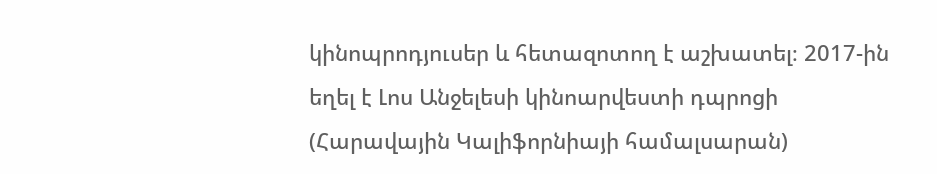կինոպրոդյուսեր և հետազոտող է աշխատել։ 2017-ին եղել է Լոս Անջելեսի կինոարվեստի դպրոցի (Հարավային Կալիֆորնիայի համալսարան)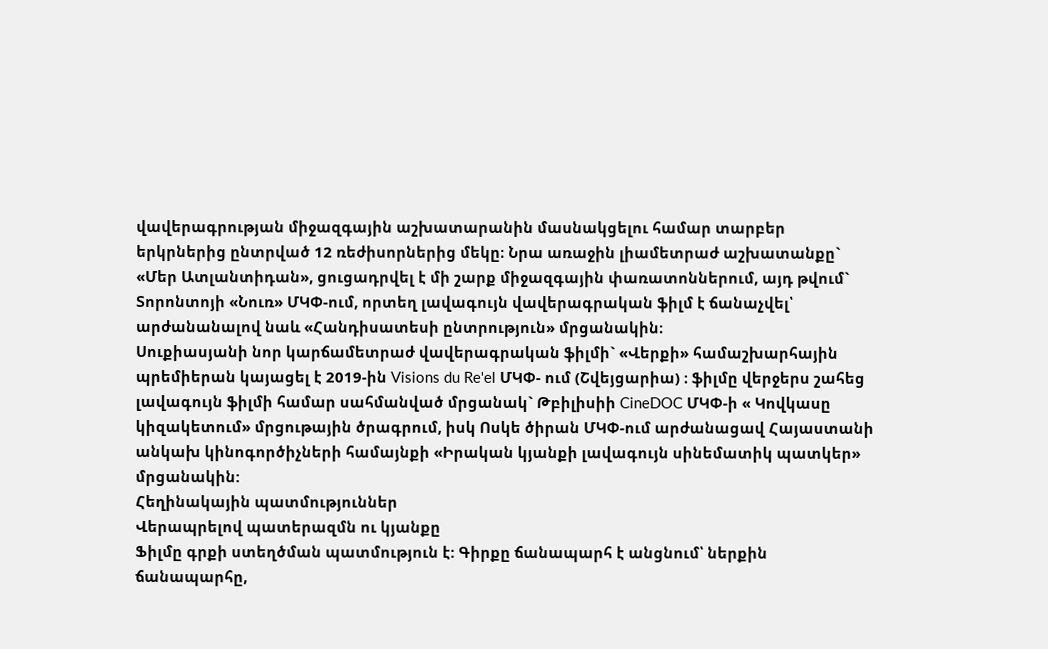վավերագրության միջազգային աշխատարանին մասնակցելու համար տարբեր երկրներից ընտրված 12 ռեժիսորներից մեկը։ Նրա առաջին լիամետրաժ աշխատանքը` «Մեր Ատլանտիդան», ցուցադրվել է մի շարք միջազգային փառատոններում, այդ թվում` Տորոնտոյի «Նուռ» ՄԿՓ-ում, որտեղ լավագույն վավերագրական ֆիլմ է ճանաչվել՝ արժանանալով նաև «Հանդիսատեսի ընտրություն» մրցանակին։
Սուքիասյանի նոր կարճամետրաժ վավերագրական ֆիլմի` «Վերքի» համաշխարհային պրեմիերան կայացել է 2019-ին Visions du Re'el ՄԿՓ- ում (Շվեյցարիա) ։ ֆիլմը վերջերս շահեց լավագույն ֆիլմի համար սահմանված մրցանակ` Թբիլիսիի CineDOC ՄԿՓ-ի « Կովկասը կիզակետում» մրցութային ծրագրում, իսկ Ոսկե ծիրան ՄԿՓ-ում արժանացավ Հայաստանի անկախ կինոգործիչների համայնքի «Իրական կյանքի լավագույն սինեմատիկ պատկեր» մրցանակին:
Հեղինակային պատմություններ
Վերապրելով պատերազմն ու կյանքը
Ֆիլմը գրքի ստեղծման պատմություն է: Գիրքը ճանապարհ է անցնում՝ ներքին ճանապարհը,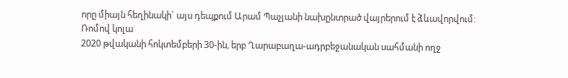որը միայն հեղինակի` այս դեպքում Արամ Պաչյանի նախընտրած վայրերում է ձևավորվում:
Ռոմով կոլա
2020 թվականի հոկտեմբերի 30-ին, երբ Ղարաբաղա-ադրբեջանական սահմանի ողջ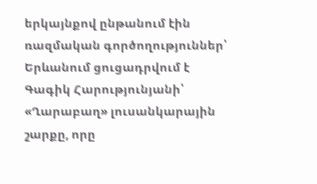երկայնքով ընթանում էին ռազմական գործողություններ՝ Երևանում ցուցադրվում է Գագիկ Հարությունյանի՝ «Ղարաբաղ» լուսանկարային շարքը, որը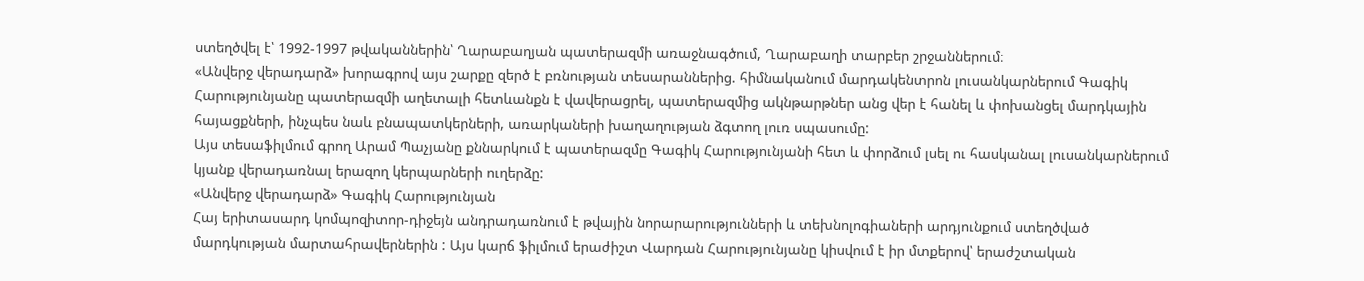ստեղծվել է՝ 1992-1997 թվականներին՝ Ղարաբաղյան պատերազմի առաջնագծում, Ղարաբաղի տարբեր շրջաններում։
«Անվերջ վերադարձ» խորագրով այս շարքը զերծ է բռնության տեսարաններից. հիմնականում մարդակենտրոն լուսանկարներում Գագիկ Հարությունյանը պատերազմի աղետալի հետևանքն է վավերացրել, պատերազմից ակնթարթներ անց վեր է հանել և փոխանցել մարդկային հայացքների, ինչպես նաև բնապատկերների, առարկաների խաղաղության ձգտող լուռ սպասումը:
Այս տեսաֆիլմում գրող Արամ Պաչյանը քննարկում է պատերազմը Գագիկ Հարությունյանի հետ և փորձում լսել ու հասկանալ լուսանկարներում կյանք վերադառնալ երազող կերպարների ուղերձը:
«Անվերջ վերադարձ» Գագիկ Հարությունյան
Հայ երիտասարդ կոմպոզիտոր-դիջեյն անդրադառնում է թվային նորարարությունների և տեխնոլոգիաների արդյունքում ստեղծված մարդկության մարտահրավերներին : Այս կարճ ֆիլմում երաժիշտ Վարդան Հարությունյանը կիսվում է իր մտքերով՝ երաժշտական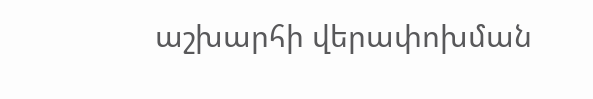աշխարհի վերափոխման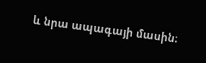և նրա ապագայի մասին։